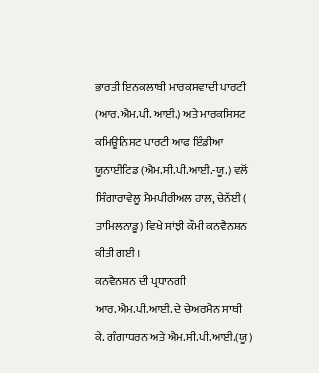ਭਾਰਤੀ ਇਨਕਲਾਬੀ ਮਾਰਕਸਵਾਦੀ ਪਾਰਟੀ (ਆਰ.ਐਮ.ਪੀ. ਆਈ.) ਅਤੇ ਮਾਰਕਸਿਸਟ ਕਮਿਊਨਿਸਟ ਪਾਰਟੀ ਆਫ ਇੰਡੀਆ ਯੂਨਾਈਟਿਡ (ਐਮ.ਸੀ.ਪੀ.ਆਈ.-ਯੂ.) ਵਲੋਂ ਸਿੰਗਾਰਾਵੇਲੂ ਮੈਮਪੀਰੀਅਲ ਹਾਲ, ਚੇਨੱਈ ( ਤਾਮਿਲਨਾਡੂ) ਵਿਖੇ ਸਾਂਝੀ ਕੌਮੀ ਕਨਵੈਨਸ਼ਨ ਕੀਤੀ ਗਈ ।
ਕਨਵੈਨਸ਼ਨ ਦੀ ਪ੍ਰਧਾਨਗੀ ਆਰ.ਐਮ.ਪੀ.ਆਈ. ਦੇ ਚੇਅਰਮੈਨ ਸਾਥੀ ਕੇ. ਗੰਗਾਧਰਨ ਅਤੇ ਐਮ.ਸੀ.ਪੀ.ਆਈ.(ਯੂ)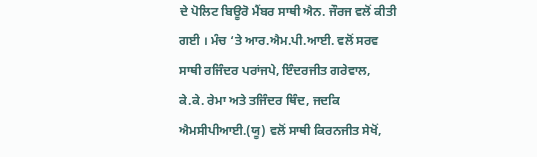ਦੇ ਪੋਲਿਟ ਬਿਊਰੋ ਮੈਂਬਰ ਸਾਥੀ ਐਨ. ਜੌਰਜ ਵਲੋਂ ਕੀਤੀ ਗਈ । ਮੰਚ ‘ਤੇ ਆਰ.ਐਮ.ਪੀ.ਆਈ. ਵਲੋਂ ਸਰਵ ਸਾਥੀ ਰਜਿੰਦਰ ਪਰਾਂਜਪੇ, ਇੰਦਰਜੀਤ ਗਰੇਵਾਲ, ਕੇ.ਕੇ. ਰੇਮਾ ਅਤੇ ਤਜਿੰਦਰ ਥਿੰਦ, ਜਦਕਿ ਐਮਸੀਪੀਆਈ.(ਯੂ) ਵਲੋਂ ਸਾਥੀ ਕਿਰਨਜੀਤ ਸੇਖੋਂ,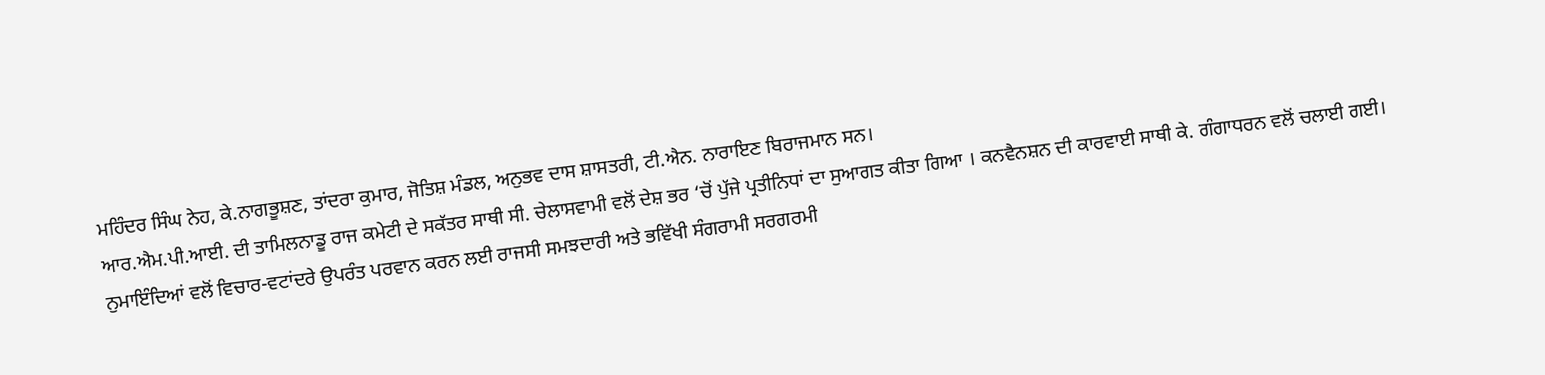ਮਹਿੰਦਰ ਸਿੰਘ ਨੇਹ, ਕੇ.ਨਾਗਭੂਸ਼ਣ, ਤਾਂਦਰਾ ਕੁਮਾਰ, ਜੋਤਿਸ਼ ਮੰਡਲ, ਅਨੁਭਵ ਦਾਸ ਸ਼ਾਸਤਰੀ, ਟੀ.ਐਨ. ਨਾਰਾਇਣ ਬਿਰਾਜਮਾਨ ਸਨ।
ਆਰ.ਐਮ.ਪੀ.ਆਈ. ਦੀ ਤਾਮਿਲਨਾਡੂ ਰਾਜ ਕਮੇਟੀ ਦੇ ਸਕੱਤਰ ਸਾਥੀ ਸੀ. ਚੇਲਾਸਵਾਮੀ ਵਲੋਂ ਦੇਸ਼ ਭਰ ‘ਚੋਂ ਪੁੱਜੇ ਪ੍ਰਤੀਨਿਧਾਂ ਦਾ ਸੁਆਗਤ ਕੀਤਾ ਗਿਆ । ਕਨਵੈਨਸ਼ਨ ਦੀ ਕਾਰਵਾਈ ਸਾਥੀ ਕੇ. ਗੰਗਾਧਰਨ ਵਲੋਂ ਚਲਾਈ ਗਈ। ਨੁਮਾਇੰਦਿਆਂ ਵਲੋਂ ਵਿਚਾਰ-ਵਟਾਂਦਰੇ ਉਪਰੰਤ ਪਰਵਾਨ ਕਰਨ ਲਈ ਰਾਜਸੀ ਸਮਝਦਾਰੀ ਅਤੇ ਭਵਿੱਖੀ ਸੰਗਰਾਮੀ ਸਰਗਰਮੀ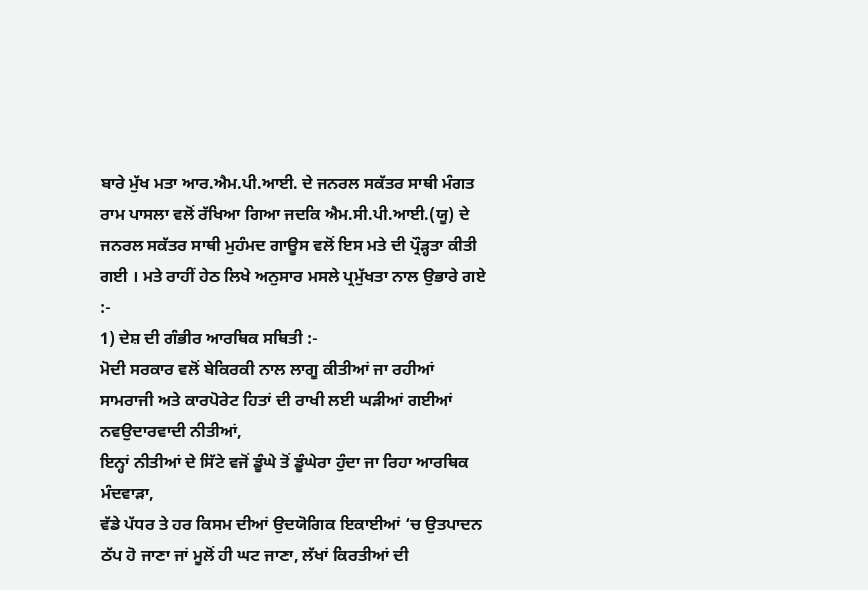ਬਾਰੇ ਮੁੱਖ ਮਤਾ ਆਰ.ਐਮ.ਪੀ.ਆਈ. ਦੇ ਜਨਰਲ ਸਕੱਤਰ ਸਾਥੀ ਮੰਗਤ ਰਾਮ ਪਾਸਲਾ ਵਲੋਂ ਰੱਖਿਆ ਗਿਆ ਜਦਕਿ ਐਮ.ਸੀ.ਪੀ.ਆਈ.(ਯੂ) ਦੇ ਜਨਰਲ ਸਕੱਤਰ ਸਾਥੀ ਮੁਹੰਮਦ ਗਾਊਸ ਵਲੋਂ ਇਸ ਮਤੇ ਦੀ ਪ੍ਰੌੜ੍ਹਤਾ ਕੀਤੀ ਗਈ । ਮਤੇ ਰਾਹੀਂ ਹੇਠ ਲਿਖੇ ਅਨੁਸਾਰ ਮਸਲੇ ਪ੍ਰਮੁੱਖਤਾ ਨਾਲ ਉਭਾਰੇ ਗਏ :-
1) ਦੇਸ਼ ਦੀ ਗੰਭੀਰ ਆਰਥਿਕ ਸਥਿਤੀ :-
ਮੋਦੀ ਸਰਕਾਰ ਵਲੋਂ ਬੇਕਿਰਕੀ ਨਾਲ ਲਾਗੂ ਕੀਤੀਆਂ ਜਾ ਰਹੀਆਂ ਸਾਮਰਾਜੀ ਅਤੇ ਕਾਰਪੋਰੇਟ ਹਿਤਾਂ ਦੀ ਰਾਖੀ ਲਈ ਘੜੀਆਂ ਗਈਆਂ ਨਵਉਦਾਰਵਾਦੀ ਨੀਤੀਆਂ,
ਇਨ੍ਹਾਂ ਨੀਤੀਆਂ ਦੇ ਸਿੱਟੇ ਵਜੋਂ ਡੂੰਘੇ ਤੋਂ ਡੂੰਘੇਰਾ ਹੁੰਦਾ ਜਾ ਰਿਹਾ ਆਰਥਿਕ ਮੰਦਵਾੜਾ,
ਵੱਡੇ ਪੱਧਰ ਤੇ ਹਰ ਕਿਸਮ ਦੀਆਂ ਉਦਯੋਗਿਕ ਇਕਾਈਆਂ ‘ਚ ਉਤਪਾਦਨ ਠੱਪ ਹੋ ਜਾਣਾ ਜਾਂ ਮੂਲੋਂ ਹੀ ਘਟ ਜਾਣਾ, ਲੱਖਾਂ ਕਿਰਤੀਆਂ ਦੀ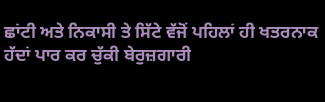ਛਾਂਟੀ ਅਤੇ ਨਿਕਾਸੀ ਤੇ ਸਿੱਟੇ ਵੱਜੋਂ ਪਹਿਲਾਂ ਹੀ ਖਤਰਨਾਕ ਹੱਦਾਂ ਪਾਰ ਕਰ ਚੁੱਕੀ ਬੇਰੁਜ਼ਗਾਰੀ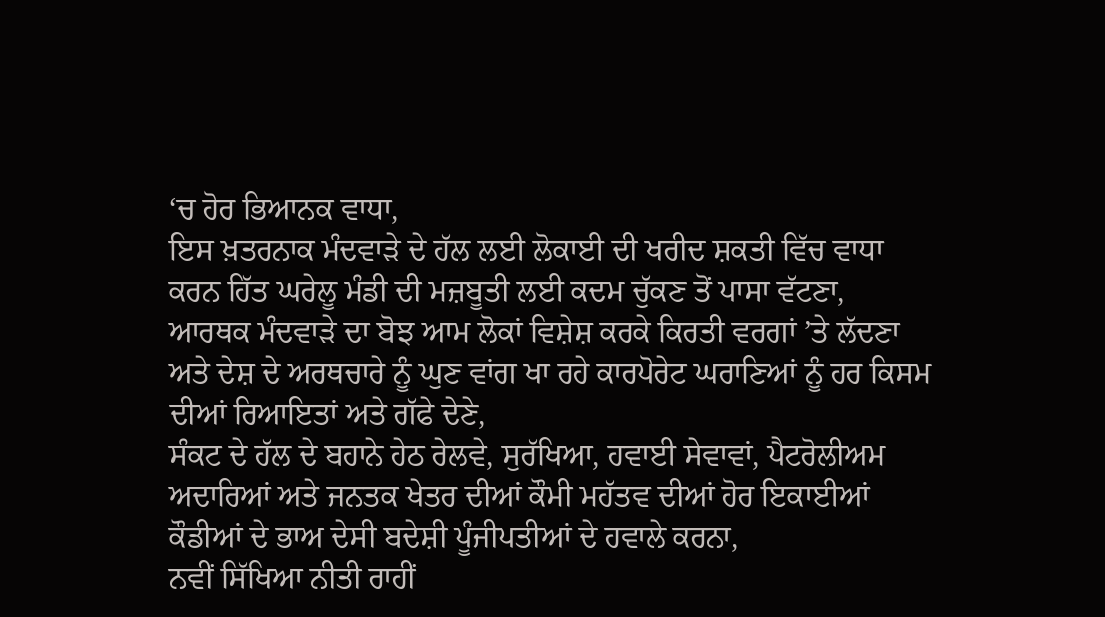‘ਚ ਹੋਰ ਭਿਆਨਕ ਵਾਧਾ,
ਇਸ ਖ਼ਤਰਨਾਕ ਮੰਦਵਾੜੇ ਦੇ ਹੱਲ ਲਈ ਲੋਕਾਈ ਦੀ ਖਰੀਦ ਸ਼ਕਤੀ ਵਿੱਚ ਵਾਧਾ ਕਰਨ ਹਿੱਤ ਘਰੇਲੂ ਮੰਡੀ ਦੀ ਮਜ਼ਬੂਤੀ ਲਈ ਕਦਮ ਚੁੱਕਣ ਤੋਂ ਪਾਸਾ ਵੱਟਣਾ,
ਆਰਥਕ ਮੰਦਵਾੜੇ ਦਾ ਬੋਝ ਆਮ ਲੋਕਾਂ ਵਿਸ਼ੇਸ਼ ਕਰਕੇ ਕਿਰਤੀ ਵਰਗਾਂ ’ਤੇ ਲੱਦਣਾ ਅਤੇ ਦੇਸ਼ ਦੇ ਅਰਥਚਾਰੇ ਨੂੰ ਘੁਣ ਵਾਂਗ ਖਾ ਰਹੇ ਕਾਰਪੋਰੇਟ ਘਰਾਣਿਆਂ ਨੂੰ ਹਰ ਕਿਸਮ ਦੀਆਂ ਰਿਆਇਤਾਂ ਅਤੇ ਗੱਫੇ ਦੇਣੇ,
ਸੰਕਟ ਦੇ ਹੱਲ ਦੇ ਬਹਾਨੇ ਹੇਠ ਰੇਲਵੇ, ਸੁਰੱਖਿਆ, ਹਵਾਈ ਸੇਵਾਵਾਂ, ਪੈਟਰੋਲੀਅਮ ਅਦਾਰਿਆਂ ਅਤੇ ਜਨਤਕ ਖੇਤਰ ਦੀਆਂ ਕੌਮੀ ਮਹੱਤਵ ਦੀਆਂ ਹੋਰ ਇਕਾਈਆਂ ਕੌਡੀਆਂ ਦੇ ਭਾਅ ਦੇਸੀ ਬਦੇਸ਼ੀ ਪੂੰਜੀਪਤੀਆਂ ਦੇ ਹਵਾਲੇ ਕਰਨਾ,
ਨਵੀਂ ਸਿੱਖਿਆ ਨੀਤੀ ਰਾਹੀਂ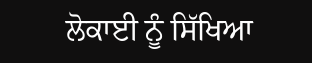ਲੋਕਾਈ ਨੂੰ ਸਿੱਖਿਆ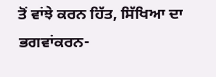ਤੋਂ ਵਾਂਝੇ ਕਰਨ ਹਿੱਤ, ਸਿੱਖਿਆ ਦਾ ਭਗਵਾਂਕਰਨ-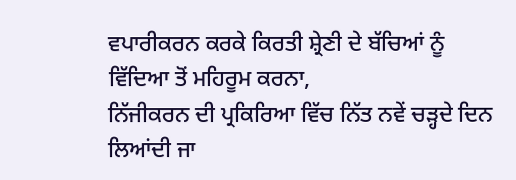ਵਪਾਰੀਕਰਨ ਕਰਕੇ ਕਿਰਤੀ ਸ਼੍ਰੇਣੀ ਦੇ ਬੱਚਿਆਂ ਨੂੰ ਵਿੱਦਿਆ ਤੋਂ ਮਹਿਰੂਮ ਕਰਨਾ,
ਨਿੱਜੀਕਰਨ ਦੀ ਪ੍ਰਕਿਰਿਆ ਵਿੱਚ ਨਿੱਤ ਨਵੇਂ ਚੜ੍ਹਦੇ ਦਿਨ ਲਿਆਂਦੀ ਜਾ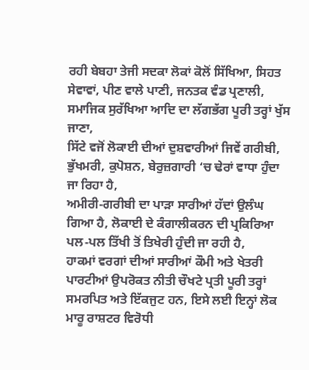ਰਹੀ ਬੇਬਹਾ ਤੇਜੀ ਸਦਕਾ ਲੋਕਾਂ ਕੋਲੋਂ ਸਿੱਖਿਆ, ਸਿਹਤ ਸੇਵਾਵਾਂ, ਪੀਣ ਵਾਲੇ ਪਾਣੀ, ਜਨਤਕ ਵੰਡ ਪ੍ਰਣਾਲੀ, ਸਮਾਜਿਕ ਸੁਰੱਖਿਆ ਆਦਿ ਦਾ ਲੱਗਭੱਗ ਪੂਰੀ ਤਰ੍ਹਾਂ ਖੁੱਸ ਜਾਣਾ,
ਸਿੱਟੇ ਵਜੋਂ ਲੋਕਾਈ ਦੀਆਂ ਦੁਸ਼ਵਾਰੀਆਂ ਜਿਵੇਂ ਗਰੀਬੀ, ਭੁੱਖਮਰੀ, ਕੁਪੋਸ਼ਨ, ਬੇਰੁਜ਼ਗਾਰੀ ‘ਚ ਢੇਰਾਂ ਵਾਧਾ ਹੁੰਦਾ ਜਾ ਰਿਹਾ ਹੈ,
ਅਮੀਰੀ-ਗਰੀਬੀ ਦਾ ਪਾੜਾ ਸਾਰੀਆਂ ਹੱਦਾਂ ਉਲੰਘ ਗਿਆ ਹੈ, ਲੋਕਾਈ ਦੇ ਕੰਗਾਲੀਕਰਨ ਦੀ ਪ੍ਰਕਿਰਿਆ ਪਲ-ਪਲ ਤਿੱਖੀ ਤੋਂ ਤਿਖੇਰੀ ਹੁੰਦੀ ਜਾ ਰਹੀ ਹੈ,
ਹਾਕਮਾਂ ਵਰਗਾਂ ਦੀਆਂ ਸਾਰੀਆਂ ਕੌਮੀ ਅਤੇ ਖੇਤਰੀ ਪਾਰਟੀਆਂ ਉਪਰੋਕਤ ਨੀਤੀ ਚੌਖਟੇ ਪ੍ਰਤੀ ਪੂਰੀ ਤਰ੍ਹਾਂ ਸਮਰਪਿਤ ਅਤੇ ਇੱਕਜੁਟ ਹਨ, ਇਸੇ ਲਈ ਇਨ੍ਹਾਂ ਲੋਕ ਮਾਰੂ ਰਾਸ਼ਟਰ ਵਿਰੋਧੀ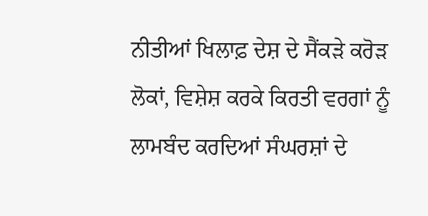ਨੀਤੀਆਂ ਖਿਲਾਫ਼ ਦੇਸ਼ ਦੇ ਸੈਂਕੜੇ ਕਰੋੜ ਲੋਕਾਂ, ਵਿਸ਼ੇਸ਼ ਕਰਕੇ ਕਿਰਤੀ ਵਰਗਾਂ ਨੂੰ ਲਾਮਬੰਦ ਕਰਦਿਆਂ ਸੰਘਰਸ਼ਾਂ ਦੇ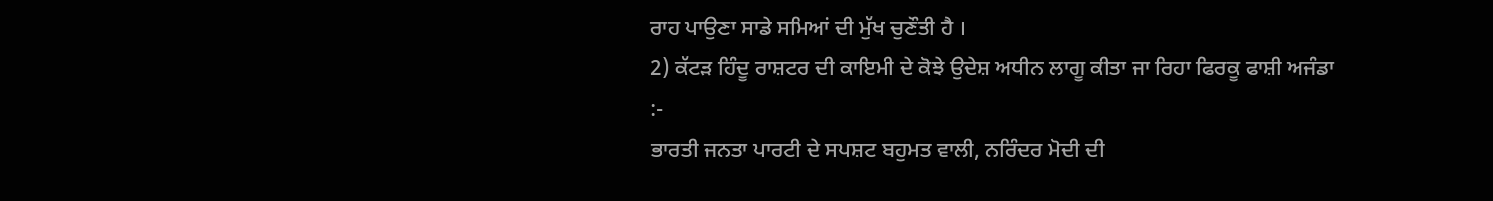ਰਾਹ ਪਾਉਣਾ ਸਾਡੇ ਸਮਿਆਂ ਦੀ ਮੁੱਖ ਚੁਣੌਤੀ ਹੈ ।
2) ਕੱਟੜ ਹਿੰਦੂ ਰਾਸ਼ਟਰ ਦੀ ਕਾਇਮੀ ਦੇ ਕੋਝੇ ਉਦੇਸ਼ ਅਧੀਨ ਲਾਗੂ ਕੀਤਾ ਜਾ ਰਿਹਾ ਫਿਰਕੂ ਫਾਸ਼ੀ ਅਜੰਡਾ :-
ਭਾਰਤੀ ਜਨਤਾ ਪਾਰਟੀ ਦੇ ਸਪਸ਼ਟ ਬਹੁਮਤ ਵਾਲੀ, ਨਰਿੰਦਰ ਮੋਦੀ ਦੀ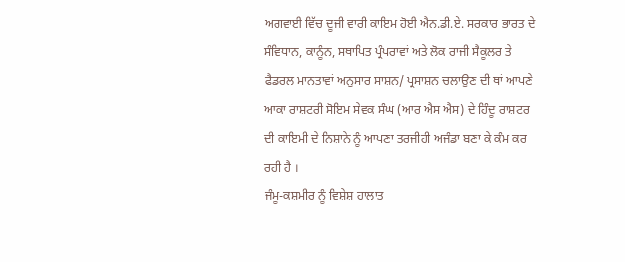ਅਗਵਾਈ ਵਿੱਚ ਦੂਜੀ ਵਾਰੀ ਕਾਇਮ ਹੋਈ ਐਨ.ਡੀ.ਏ. ਸਰਕਾਰ ਭਾਰਤ ਦੇ ਸੰਵਿਧਾਨ, ਕਾਨੂੰਨ, ਸਥਾਪਿਤ ਪ੍ਰੰਪਰਾਵਾਂ ਅਤੇ ਲੋਕ ਰਾਜੀ ਸੈਕੂਲਰ ਤੇ ਫੈਡਰਲ ਮਾਨਤਾਵਾਂ ਅਨੁਸਾਰ ਸਾਸ਼ਨ/ ਪ੍ਰਸਾਸ਼ਨ ਚਲਾਉਣ ਦੀ ਥਾਂ ਆਪਣੇ ਆਕਾ ਰਾਸ਼ਟਰੀ ਸੋਇਮ ਸੇਵਕ ਸੰਘ (ਆਰ ਐਸ ਐਸ) ਦੇ ਹਿੰਦੂ ਰਾਸ਼ਟਰ ਦੀ ਕਾਇਮੀ ਦੇ ਨਿਸ਼ਾਨੇ ਨੂੰ ਆਪਣਾ ਤਰਜੀਹੀ ਅਜੰਡਾ ਬਣਾ ਕੇ ਕੰਮ ਕਰ ਰਹੀ ਹੈ ।
ਜੰਮੂ-ਕਸ਼ਮੀਰ ਨੂੰ ਵਿਸ਼ੇਸ਼ ਹਾਲਾਤ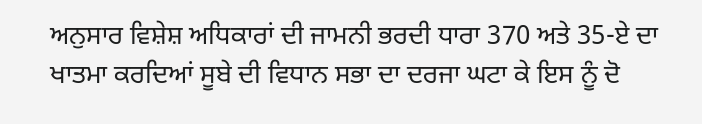ਅਨੁਸਾਰ ਵਿਸ਼ੇਸ਼ ਅਧਿਕਾਰਾਂ ਦੀ ਜਾਮਨੀ ਭਰਦੀ ਧਾਰਾ 370 ਅਤੇ 35-ਏ ਦਾ ਖਾਤਮਾ ਕਰਦਿਆਂ ਸੂਬੇ ਦੀ ਵਿਧਾਨ ਸਭਾ ਦਾ ਦਰਜਾ ਘਟਾ ਕੇ ਇਸ ਨੂੰ ਦੋ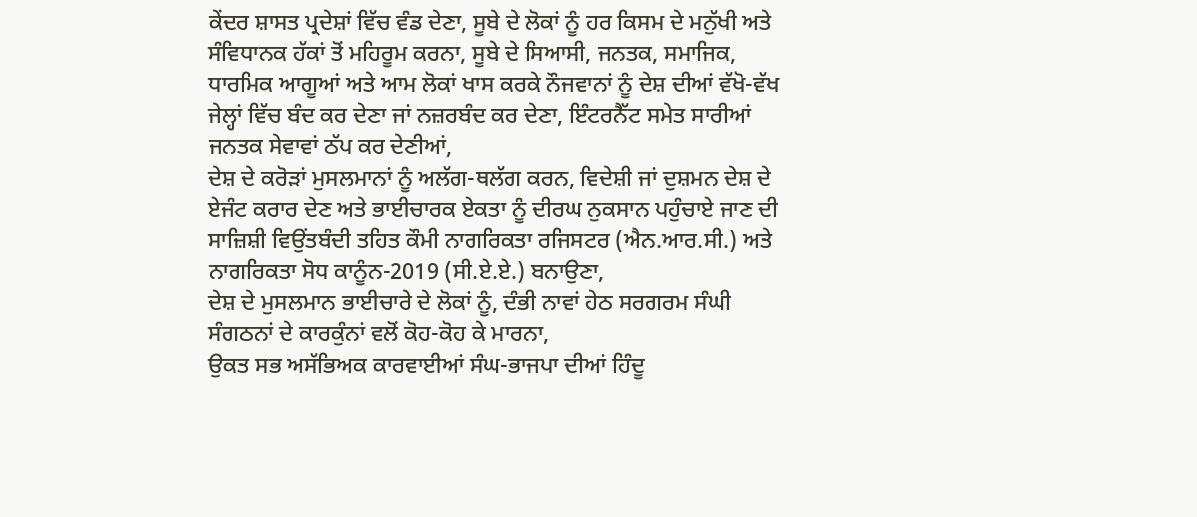ਕੇਂਦਰ ਸ਼ਾਸਤ ਪ੍ਰਦੇਸ਼ਾਂ ਵਿੱਚ ਵੰਡ ਦੇਣਾ, ਸੂਬੇ ਦੇ ਲੋਕਾਂ ਨੂੰ ਹਰ ਕਿਸਮ ਦੇ ਮਨੁੱਖੀ ਅਤੇ ਸੰਵਿਧਾਨਕ ਹੱਕਾਂ ਤੋਂ ਮਹਿਰੂਮ ਕਰਨਾ, ਸੂਬੇ ਦੇ ਸਿਆਸੀ, ਜਨਤਕ, ਸਮਾਜਿਕ, ਧਾਰਮਿਕ ਆਗੂਆਂ ਅਤੇ ਆਮ ਲੋਕਾਂ ਖਾਸ ਕਰਕੇ ਨੌਜਵਾਨਾਂ ਨੂੰ ਦੇਸ਼ ਦੀਆਂ ਵੱਖੋ-ਵੱਖ ਜੇਲ੍ਹਾਂ ਵਿੱਚ ਬੰਦ ਕਰ ਦੇਣਾ ਜਾਂ ਨਜ਼ਰਬੰਦ ਕਰ ਦੇਣਾ, ਇੰਟਰਨੈੱਟ ਸਮੇਤ ਸਾਰੀਆਂ ਜਨਤਕ ਸੇਵਾਵਾਂ ਠੱਪ ਕਰ ਦੇਣੀਆਂ,
ਦੇਸ਼ ਦੇ ਕਰੋੜਾਂ ਮੁਸਲਮਾਨਾਂ ਨੂੰ ਅਲੱਗ-ਥਲੱਗ ਕਰਨ, ਵਿਦੇਸ਼ੀ ਜਾਂ ਦੁਸ਼ਮਨ ਦੇਸ਼ ਦੇ ਏਜੰਟ ਕਰਾਰ ਦੇਣ ਅਤੇ ਭਾਈਚਾਰਕ ਏਕਤਾ ਨੂੰ ਦੀਰਘ ਨੁਕਸਾਨ ਪਹੁੰਚਾਏ ਜਾਣ ਦੀ ਸਾਜ਼ਿਸ਼ੀ ਵਿਉਂਤਬੰਦੀ ਤਹਿਤ ਕੌਮੀ ਨਾਗਰਿਕਤਾ ਰਜਿਸਟਰ (ਐਨ.ਆਰ.ਸੀ.) ਅਤੇ ਨਾਗਰਿਕਤਾ ਸੋਧ ਕਾਨੂੰਨ-2019 (ਸੀ.ਏ.ਏ.) ਬਨਾਉਣਾ,
ਦੇਸ਼ ਦੇ ਮੁਸਲਮਾਨ ਭਾਈਚਾਰੇ ਦੇ ਲੋਕਾਂ ਨੂੰ, ਦੰਭੀ ਨਾਵਾਂ ਹੇਠ ਸਰਗਰਮ ਸੰਘੀ ਸੰਗਠਨਾਂ ਦੇ ਕਾਰਕੁੰਨਾਂ ਵਲੋਂ ਕੋਹ-ਕੋਹ ਕੇ ਮਾਰਨਾ,
ਉਕਤ ਸਭ ਅਸੱਭਿਅਕ ਕਾਰਵਾਈਆਂ ਸੰਘ-ਭਾਜਪਾ ਦੀਆਂ ਹਿੰਦੂ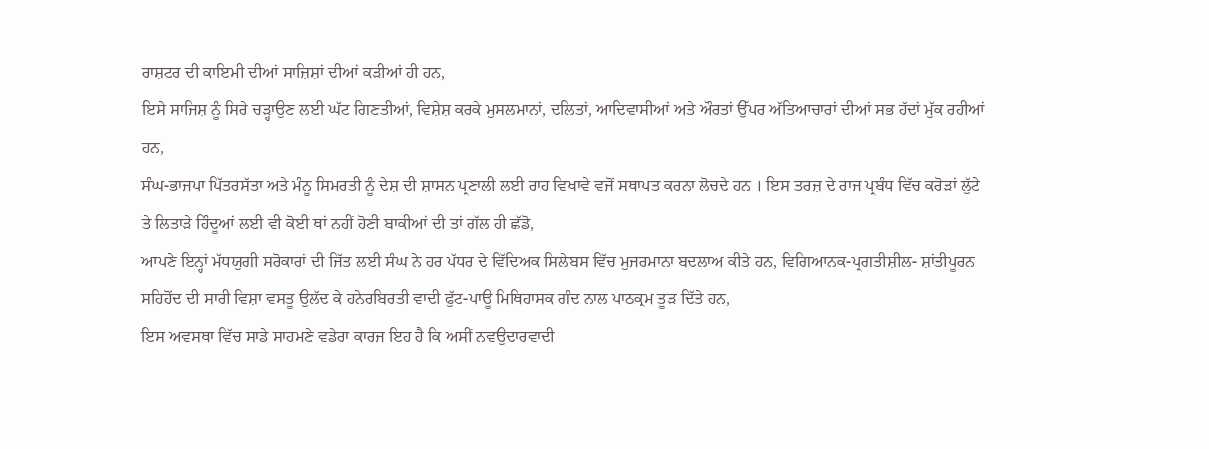ਰਾਸ਼ਟਰ ਦੀ ਕਾਇਮੀ ਦੀਆਂ ਸਾਜ਼ਿਸ਼ਾਂ ਦੀਆਂ ਕੜੀਆਂ ਹੀ ਹਨ,
ਇਸੇ ਸਾਜਿਸ਼ ਨੂੰ ਸਿਰੇ ਚੜ੍ਹਾਉਣ ਲਈ ਘੱਟ ਗਿਣਤੀਆਂ, ਵਿਸ਼ੇਸ਼ ਕਰਕੇ ਮੁਸਲਮਾਨਾਂ, ਦਲਿਤਾਂ, ਆਦਿਵਾਸੀਆਂ ਅਤੇ ਔਰਤਾਂ ਉੱਪਰ ਅੱਤਿਆਚਾਰਾਂ ਦੀਆਂ ਸਭ ਹੱਦਾਂ ਮੁੱਕ ਰਹੀਆਂ ਹਨ,
ਸੰਘ-ਭਾਜਪਾ ਪਿੱਤਰਸੱਤਾ ਅਤੇ ਮੰਨੂ ਸਿਮਰਤੀ ਨੂੰ ਦੇਸ਼ ਦੀ ਸ਼ਾਸਨ ਪ੍ਰਣਾਲੀ ਲਈ ਰਾਹ ਵਿਖਾਵੇ ਵਜੋਂ ਸਥਾਪਤ ਕਰਨਾ ਲੋਚਦੇ ਹਨ । ਇਸ ਤਰਜ਼ ਦੇ ਰਾਜ ਪ੍ਰਬੰਧ ਵਿੱਚ ਕਰੋੜਾਂ ਲੁੱਟੇ ਤੇ ਲਿਤਾੜੇ ਹਿੰਦੂਆਂ ਲਈ ਵੀ ਕੋਈ ਥਾਂ ਨਹੀਂ ਹੋਣੀ ਬਾਕੀਆਂ ਦੀ ਤਾਂ ਗੱਲ ਹੀ ਛੱਡੋ,
ਆਪਣੇ ਇਨ੍ਹਾਂ ਮੱਧਯੁਗੀ ਸਰੋਕਾਰਾਂ ਦੀ ਜਿੱਤ ਲਈ ਸੰਘ ਨੇ ਹਰ ਪੱਧਰ ਦੇ ਵਿੱਦਿਅਕ ਸਿਲੇਬਸ ਵਿੱਚ ਮੁਜਰਮਾਨਾ ਬਦਲਾਅ ਕੀਤੇ ਹਨ, ਵਿਗਿਆਨਕ-ਪ੍ਰਗਤੀਸ਼ੀਲ- ਸ਼ਾਂਤੀਪੂਰਨ ਸਹਿਹੋਂਦ ਦੀ ਸਾਰੀ ਵਿਸ਼ਾ ਵਸਤੂ ਉਲੱਦ ਕੇ ਹਨੇਰਬਿਰਤੀ ਵਾਦੀ ਫੁੱਟ-ਪਾਊ ਮਿਥਿਹਾਸਕ ਗੰਦ ਨਾਲ ਪਾਠਕ੍ਰਮ ਤੂੜ ਦਿੱਤੇ ਹਨ,
ਇਸ ਅਵਸਥਾ ਵਿੱਚ ਸਾਡੇ ਸਾਹਮਣੇ ਵਡੇਰਾ ਕਾਰਜ ਇਹ ਹੈ ਕਿ ਅਸੀਂ ਨਵਉਦਾਰਵਾਦੀ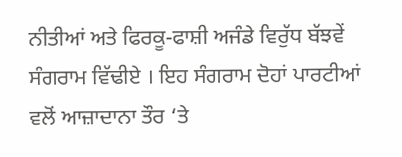ਨੀਤੀਆਂ ਅਤੇ ਫਿਰਕੂ-ਫਾਸ਼ੀ ਅਜੰਡੇ ਵਿਰੁੱਧ ਬੱਝਵੇਂ ਸੰਗਰਾਮ ਵਿੱਢੀਏ । ਇਹ ਸੰਗਰਾਮ ਦੋਹਾਂ ਪਾਰਟੀਆਂ ਵਲੋਂ ਆਜ਼ਾਦਾਨਾ ਤੌਰ ‘ਤੇ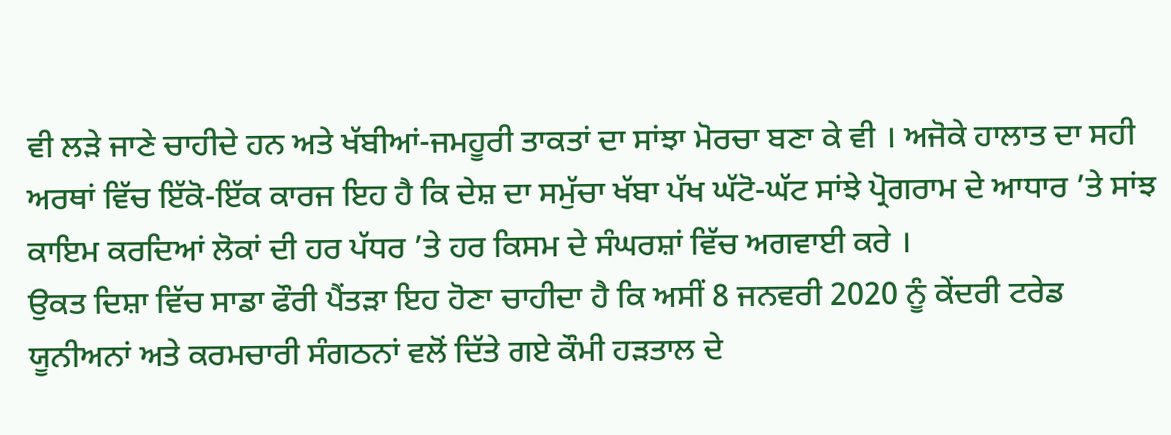ਵੀ ਲੜੇ ਜਾਣੇ ਚਾਹੀਦੇ ਹਨ ਅਤੇ ਖੱਬੀਆਂ-ਜਮਹੂਰੀ ਤਾਕਤਾਂ ਦਾ ਸਾਂਝਾ ਮੋਰਚਾ ਬਣਾ ਕੇ ਵੀ । ਅਜੋਕੇ ਹਾਲਾਤ ਦਾ ਸਹੀ ਅਰਥਾਂ ਵਿੱਚ ਇੱਕੋ-ਇੱਕ ਕਾਰਜ ਇਹ ਹੈ ਕਿ ਦੇਸ਼ ਦਾ ਸਮੁੱਚਾ ਖੱਬਾ ਪੱਖ ਘੱਟੋ-ਘੱਟ ਸਾਂਝੇ ਪ੍ਰੋਗਰਾਮ ਦੇ ਆਧਾਰ ’ਤੇ ਸਾਂਝ ਕਾਇਮ ਕਰਦਿਆਂ ਲੋਕਾਂ ਦੀ ਹਰ ਪੱਧਰ ’ਤੇ ਹਰ ਕਿਸਮ ਦੇ ਸੰਘਰਸ਼ਾਂ ਵਿੱਚ ਅਗਵਾਈ ਕਰੇ ।
ਉਕਤ ਦਿਸ਼ਾ ਵਿੱਚ ਸਾਡਾ ਫੌਰੀ ਪੈਂਤੜਾ ਇਹ ਹੋਣਾ ਚਾਹੀਦਾ ਹੈ ਕਿ ਅਸੀਂ 8 ਜਨਵਰੀ 2020 ਨੂੰ ਕੇਂਦਰੀ ਟਰੇਡ ਯੂਨੀਅਨਾਂ ਅਤੇ ਕਰਮਚਾਰੀ ਸੰਗਠਨਾਂ ਵਲੋਂ ਦਿੱਤੇ ਗਏ ਕੌਮੀ ਹੜਤਾਲ ਦੇ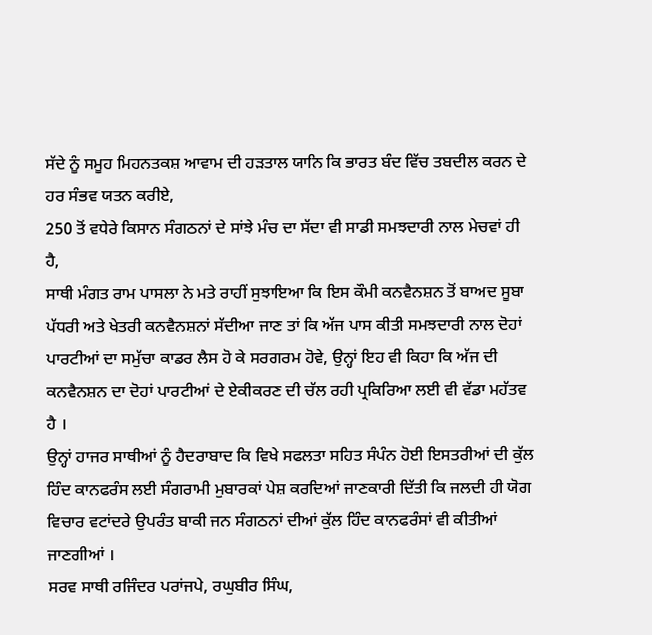ਸੱਦੇ ਨੂੰ ਸਮੂਹ ਮਿਹਨਤਕਸ਼ ਆਵਾਮ ਦੀ ਹੜਤਾਲ ਯਾਨਿ ਕਿ ਭਾਰਤ ਬੰਦ ਵਿੱਚ ਤਬਦੀਲ ਕਰਨ ਦੇ ਹਰ ਸੰਭਵ ਯਤਨ ਕਰੀਏ,
250 ਤੋਂ ਵਧੇਰੇ ਕਿਸਾਨ ਸੰਗਠਨਾਂ ਦੇ ਸਾਂਝੇ ਮੰਚ ਦਾ ਸੱਦਾ ਵੀ ਸਾਡੀ ਸਮਝਦਾਰੀ ਨਾਲ ਮੇਚਵਾਂ ਹੀ ਹੈ,
ਸਾਥੀ ਮੰਗਤ ਰਾਮ ਪਾਸਲਾ ਨੇ ਮਤੇ ਰਾਹੀਂ ਸੁਝਾਇਆ ਕਿ ਇਸ ਕੌਮੀ ਕਨਵੈਨਸ਼ਨ ਤੋਂ ਬਾਅਦ ਸੂਬਾ ਪੱਧਰੀ ਅਤੇ ਖੇਤਰੀ ਕਨਵੈਨਸ਼ਨਾਂ ਸੱਦੀਆ ਜਾਣ ਤਾਂ ਕਿ ਅੱਜ ਪਾਸ ਕੀਤੀ ਸਮਝਦਾਰੀ ਨਾਲ ਦੋਹਾਂ ਪਾਰਟੀਆਂ ਦਾ ਸਮੁੱਚਾ ਕਾਡਰ ਲੈਸ ਹੋ ਕੇ ਸਰਗਰਮ ਹੋਵੇ, ਉਨ੍ਹਾਂ ਇਹ ਵੀ ਕਿਹਾ ਕਿ ਅੱਜ ਦੀ ਕਨਵੈਨਸ਼ਨ ਦਾ ਦੋਹਾਂ ਪਾਰਟੀਆਂ ਦੇ ਏਕੀਕਰਣ ਦੀ ਚੱਲ ਰਹੀ ਪ੍ਰਕਿਰਿਆ ਲਈ ਵੀ ਵੱਡਾ ਮਹੱਤਵ ਹੈ ।
ਉਨ੍ਹਾਂ ਹਾਜਰ ਸਾਥੀਆਂ ਨੂੰ ਹੈਦਰਾਬਾਦ ਕਿ ਵਿਖੇ ਸਫਲਤਾ ਸਹਿਤ ਸੰਪੰਨ ਹੋਈ ਇਸਤਰੀਆਂ ਦੀ ਕੁੱਲ ਹਿੰਦ ਕਾਨਫਰੰਸ ਲਈ ਸੰਗਰਾਮੀ ਮੁਬਾਰਕਾਂ ਪੇਸ਼ ਕਰਦਿਆਂ ਜਾਣਕਾਰੀ ਦਿੱਤੀ ਕਿ ਜਲਦੀ ਹੀ ਯੋਗ ਵਿਚਾਰ ਵਟਾਂਦਰੇ ਉਪਰੰਤ ਬਾਕੀ ਜਨ ਸੰਗਠਨਾਂ ਦੀਆਂ ਕੁੱਲ ਹਿੰਦ ਕਾਨਫਰੰਸਾਂ ਵੀ ਕੀਤੀਆਂ ਜਾਣਗੀਆਂ ।
ਸਰਵ ਸਾਥੀ ਰਜਿੰਦਰ ਪਰਾਂਜਪੇ, ਰਘੁਬੀਰ ਸਿੰਘ,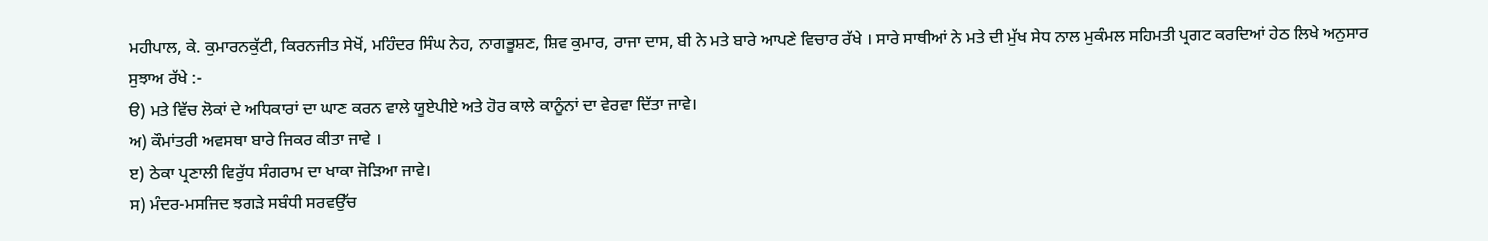ਮਹੀਪਾਲ, ਕੇ. ਕੁਮਾਰਨਕੁੱਟੀ, ਕਿਰਨਜੀਤ ਸੇਖੋਂ, ਮਹਿੰਦਰ ਸਿੰਘ ਨੇਹ, ਨਾਗਭੂਸ਼ਣ, ਸ਼ਿਵ ਕੁਮਾਰ, ਰਾਜਾ ਦਾਸ, ਬੀ ਨੇ ਮਤੇ ਬਾਰੇ ਆਪਣੇ ਵਿਚਾਰ ਰੱਖੇ । ਸਾਰੇ ਸਾਥੀਆਂ ਨੇ ਮਤੇ ਦੀ ਮੁੱਖ ਸੇਧ ਨਾਲ ਮੁਕੰਮਲ ਸਹਿਮਤੀ ਪ੍ਰਗਟ ਕਰਦਿਆਂ ਹੇਠ ਲਿਖੇ ਅਨੁਸਾਰ ਸੁਝਾਅ ਰੱਖੇ :-
ੳ) ਮਤੇ ਵਿੱਚ ਲੋਕਾਂ ਦੇ ਅਧਿਕਾਰਾਂ ਦਾ ਘਾਣ ਕਰਨ ਵਾਲੇ ਯੂਏਪੀਏ ਅਤੇ ਹੋਰ ਕਾਲੇ ਕਾਨੂੰਨਾਂ ਦਾ ਵੇਰਵਾ ਦਿੱਤਾ ਜਾਵੇ।
ਅ) ਕੌਮਾਂਤਰੀ ਅਵਸਥਾ ਬਾਰੇ ਜਿਕਰ ਕੀਤਾ ਜਾਵੇ ।
ੲ) ਠੇਕਾ ਪ੍ਰਣਾਲੀ ਵਿਰੁੱਧ ਸੰਗਰਾਮ ਦਾ ਖਾਕਾ ਜੋੜਿਆ ਜਾਵੇ।
ਸ) ਮੰਦਰ-ਮਸਜਿਦ ਝਗੜੇ ਸਬੰਧੀ ਸਰਵਉੱਚ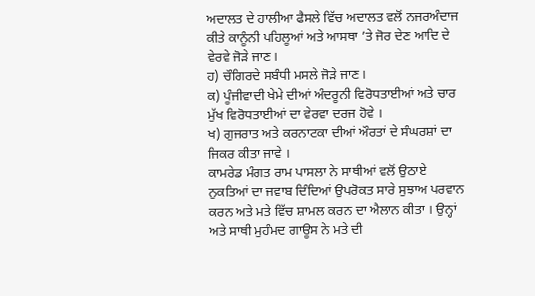ਅਦਾਲਤ ਦੇ ਹਾਲੀਆ ਫੈਸਲੇ ਵਿੱਚ ਅਦਾਲਤ ਵਲੋਂ ਨਜਰਅੰਦਾਜ ਕੀਤੇ ਕਾਨੂੰਨੀ ਪਹਿਲੂਆਂ ਅਤੇ ਆਸਥਾ ’ਤੇ ਜੋਰ ਦੇਣ ਆਦਿ ਦੇ ਵੇਰਵੇ ਜੋੜੇ ਜਾਣ।
ਹ) ਚੌਗਿਰਦੇ ਸਬੰਧੀ ਮਸਲੇ ਜੋੜੇ ਜਾਣ।
ਕ) ਪੂੰਜੀਵਾਦੀ ਖੇਮੇ ਦੀਆਂ ਅੰਦਰੂਨੀ ਵਿਰੋਧਤਾਈਆਂ ਅਤੇ ਚਾਰ ਮੁੱਖ ਵਿਰੋਧਤਾਈਆਂ ਦਾ ਵੇਰਵਾ ਦਰਜ ਹੋਵੇ ।
ਖ) ਗੁਜਰਾਤ ਅਤੇ ਕਰਨਾਟਕਾ ਦੀਆਂ ਔਰਤਾਂ ਦੇ ਸੰਘਰਸ਼ਾਂ ਦਾ ਜਿਕਰ ਕੀਤਾ ਜਾਵੇ ।
ਕਾਮਰੇਡ ਮੰਗਤ ਰਾਮ ਪਾਸਲਾ ਨੇ ਸਾਥੀਆਂ ਵਲੋਂ ਉਠਾਏ ਨੁਕਤਿਆਂ ਦਾ ਜਵਾਬ ਦਿੰਦਿਆਂ ਉਪਰੋਕਤ ਸਾਰੇ ਸੁਝਾਅ ਪਰਵਾਨ ਕਰਨ ਅਤੇ ਮਤੇ ਵਿੱਚ ਸ਼ਾਮਲ ਕਰਨ ਦਾ ਐਲਾਨ ਕੀਤਾ । ਉਨ੍ਹਾਂ ਅਤੇ ਸਾਥੀ ਮੁਹੰਮਦ ਗਾਊਸ ਨੇ ਮਤੇ ਦੀ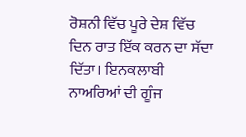ਰੋਸ਼ਨੀ ਵਿੱਚ ਪੂਰੇ ਦੇਸ਼ ਵਿੱਚ ਦਿਨ ਰਾਤ ਇੱਕ ਕਰਨ ਦਾ ਸੱਦਾ ਦਿੱਤਾ। ਇਨਕਲਾਬੀ ਨਾਅਰਿਆਂ ਦੀ ਗੂੰਜ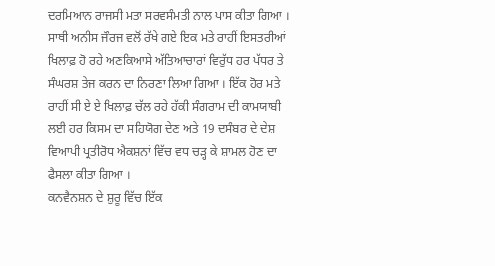ਦਰਮਿਆਨ ਰਾਜਸੀ ਮਤਾ ਸਰਵਸੰਮਤੀ ਨਾਲ ਪਾਸ ਕੀਤਾ ਗਿਆ ।
ਸਾਥੀ ਅਨੀਸ ਜੌਰਜ ਵਲੋਂ ਰੱਖੇ ਗਏ ਇਕ ਮਤੇ ਰਾਹੀਂ ਇਸਤਰੀਆਂ ਖਿਲਾਫ਼ ਹੋ ਰਹੇ ਅਣਕਿਆਸੇ ਅੱਤਿਆਚਾਰਾਂ ਵਿਰੁੱਧ ਹਰ ਪੱਧਰ ਤੇ ਸੰਘਰਸ਼ ਤੇਜ ਕਰਨ ਦਾ ਨਿਰਣਾ ਲਿਆ ਗਿਆ । ਇੱਕ ਹੋਰ ਮਤੇ ਰਾਹੀਂ ਸੀ ਏ ਏ ਖਿਲਾਫ਼ ਚੱਲ ਰਹੇ ਹੱਕੀ ਸੰਗਰਾਮ ਦੀ ਕਾਮਯਾਬੀ ਲਈ ਹਰ ਕਿਸਮ ਦਾ ਸਹਿਯੋਗ ਦੇਣ ਅਤੇ 19 ਦਸੰਬਰ ਦੇ ਦੇਸ਼ ਵਿਆਪੀ ਪ੍ਰਤੀਰੋਧ ਐਕਸ਼ਨਾਂ ਵਿੱਚ ਵਧ ਚੜ੍ਹ ਕੇ ਸ਼ਾਮਲ ਹੋਣ ਦਾ ਫੈਸਲਾ ਕੀਤਾ ਗਿਆ ।
ਕਨਵੈਨਸ਼ਨ ਦੇ ਸ਼ੁਰੂ ਵਿੱਚ ਇੱਕ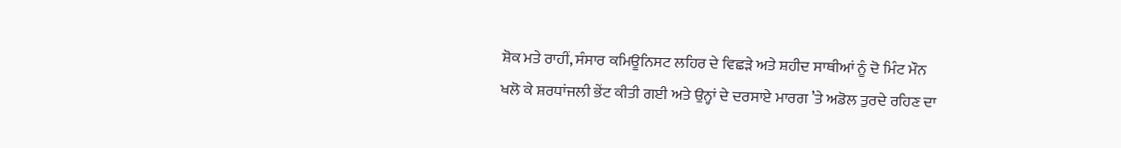ਸ਼ੋਕ ਮਤੇ ਰਾਹੀਂ, ਸੰਸਾਰ ਕਮਿਊਨਿਸਟ ਲਹਿਰ ਦੇ ਵਿਛੜੇ ਅਤੇ ਸ਼ਹੀਦ ਸਾਥੀਆਂ ਨੂੰ ਦੋ ਮਿੰਟ ਮੌਨ ਖਲੋ ਕੇ ਸ਼ਰਧਾਂਜਲੀ ਭੇਂਟ ਕੀਤੀ ਗਈ ਅਤੇ ਉਨ੍ਹਾਂ ਦੇ ਦਰਸਾਏ ਮਾਰਗ ’ਤੇ ਅਡੋਲ ਤੁਰਦੇ ਰਹਿਣ ਦਾ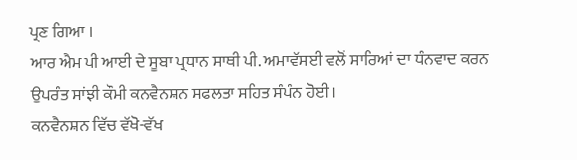ਪ੍ਰਣ ਗਿਆ ।
ਆਰ ਐਮ ਪੀ ਆਈ ਦੇ ਸੂਬਾ ਪ੍ਰਧਾਨ ਸਾਥੀ ਪੀ. ਅਮਾਵੱਸਈ ਵਲੋਂ ਸਾਰਿਆਂ ਦਾ ਧੰਨਵਾਦ ਕਰਨ ਉਪਰੰਤ ਸਾਂਝੀ ਕੌਮੀ ਕਨਵੈਨਸ਼ਨ ਸਫਲਤਾ ਸਹਿਤ ਸੰਪੰਨ ਹੋਈ।
ਕਨਵੈਨਸ਼ਨ ਵਿੱਚ ਵੱਖੋ-ਵੱਖ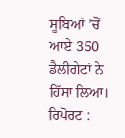ਸੂਬਿਆਂ ’ਚੋਂ ਆਏ 350 ਡੈਲੀਗੇਟਾਂ ਨੇ ਹਿੱਸਾ ਲਿਆ।
ਰਿਪੋਰਟ :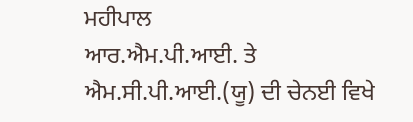ਮਹੀਪਾਲ
ਆਰ.ਐਮ.ਪੀ.ਆਈ. ਤੇ ਐਮ.ਸੀ.ਪੀ.ਆਈ.(ਯੂ) ਦੀ ਚੇਨਈ ਵਿਖੇ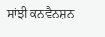ਸਾਂਝੀ ਕਨਵੈਨਸ਼ਨ